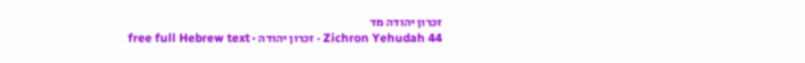זכרון יהודה מד
Zichron Yehudah 44 · זכרון יהודה · free full Hebrew text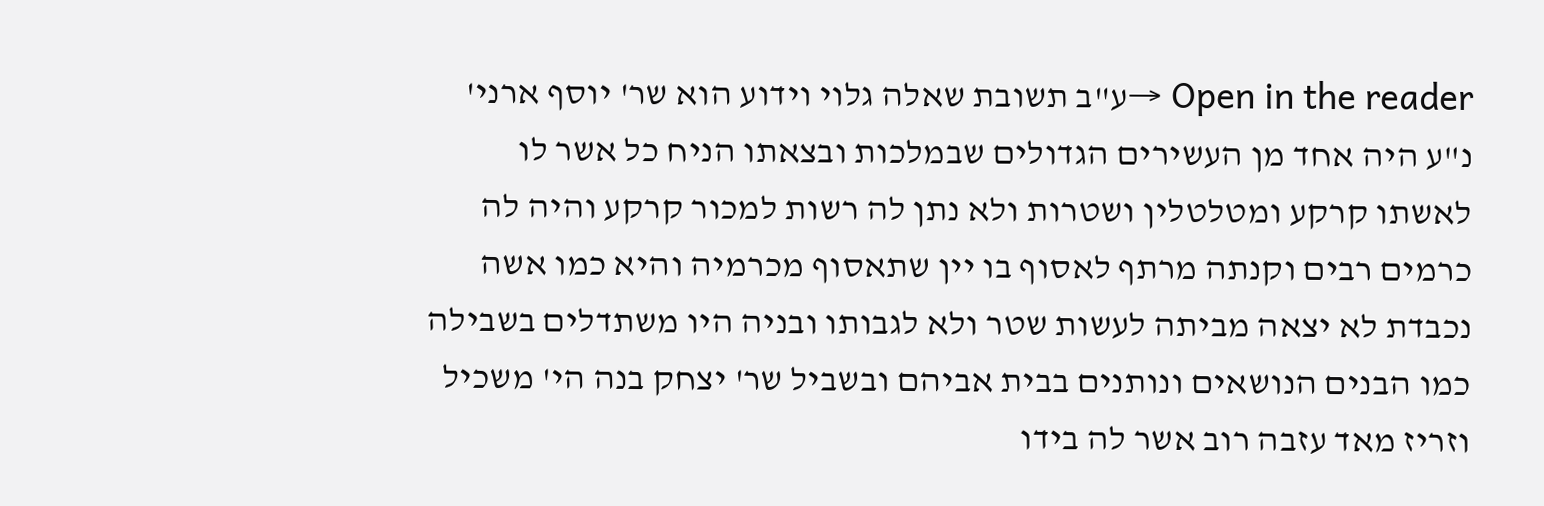Open in the reader →ע"ב תשובת שאלה גלוי וידוע הוא שר' יוסף ארני' נ"ע היה אחד מן העשירים הגדולים שבמלכות ובצאתו הניח כל אשר לו לאשתו קרקע ומטלטלין ושטרות ולא נתן לה רשות למכור קרקע והיה לה כרמים רבים וקנתה מרתף לאסוף בו יין שתאסוף מכרמיה והיא כמו אשה נכבדת לא יצאה מביתה לעשות שטר ולא לגבותו ובניה היו משתדלים בשבילה כמו הבנים הנושאים ונותנים בבית אביהם ובשביל שר' יצחק בנה הי' משכיל וזריז מאד עזבה רוב אשר לה בידו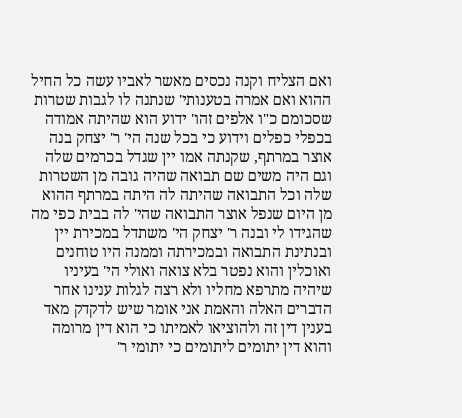ואם הצליח וקנה נכסים מאשר לאביו עשה כל החיל ההוא ואם אמרה בטענותי' שנתנה לו לגבות שטרות שסכומם כ"ו אלפים זהו' ידוע הוא שהיתה אמודה בכפלי כפלים וידוע כי בכל שנה הי' ר' יצחק בנה אוצר במרתף, שקנתה אמו יין שגדל בכרמים שלה וגם היה משים שם תבואה שהיה גובה מן השטרות שלה וכל התבואה שהיתה לה היתה במרתף ההוא מן היום שנפל אוצר התבואה שהי' לה בבית כפי מה שהגידו לי ובנה ר' יצחק הי' משתדל במכירת יין ובנתינת התבואה ובמכירתה וממנה היו טוחנים ואוכלין והוא נפטר בלא צואה ואולי הי' בעיניו שיהיה מתרפא מחליו ולא רצה לגלות ענינו אחר הדברים האלה והאמת אני אומר שיש לדקדק מאד בענין דין זה ולהוציאו לאמיתו כי הוא דין מרומה והוא דין יתומים ליתומים כי יתומי ר'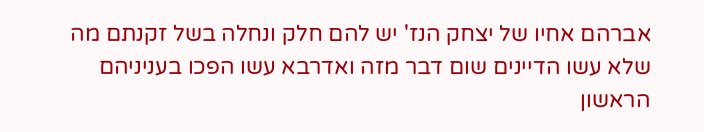אברהם אחיו של יצחק הנז' יש להם חלק ונחלה בשל זקנתם מה שלא עשו הדיינים שום דבר מזה ואדרבא עשו הפכו בעניניהם הראשון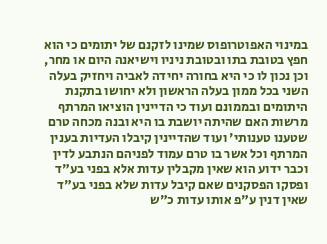במינוי האפוטרופוס שמינו לזקנם של יתומים כי הוא חפץ בטובת בתו ובטובת ניניו וישיאנה היום או מחר, וכן נכון לו כי היא בחורה יחידה לאביה ויחזיק בעלה השני בכל ממון בעלה הראשון ולא יחושו בתקנת היתומים ובממונם ועוד כי הדיינין הוציאו המרתף מרשות האם שהיתה יושבת בו היא ובנה מכחה טרם שטענו טענותי' ועוד שהדיינין קיבלו העדיות בענין המרתף וכל אשר בו טרם עמוד לפניהם הנתבע לדין וכבר ידוע הוא שאין מקבלין עדות אלא בפני בע"ד ופסקו הפסקנים שאם קיבל עדות שלא בפני בע"ד שאין דנין ע"פ אותו עדות כ"ש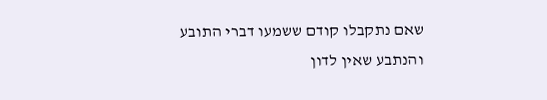שאם נתקבלו קודם ששמעו דברי התובע והנתבע שאין לדון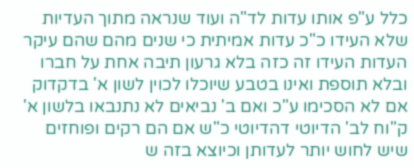כלל ע"פ אותו עדות לד"ה ועוד שנראה מתוך העדיות שלא העידו כ"כ עדות אמיתית כי שנים מהם שהם עיקר העדות העידו זה כזה בלא גרעון תיבה אחת על חברו ובלא תוספת ואינו בטבע שיוכלו לכוין לשון א' בדקדוק אם לא הסכימו ע"כ ואם ב' נביאים לא נתנבאו בלשון א' ק"וח לב' הדיוטי דהדיוטי כ"ש אם הם רקים ופוחזים שיש לחוש יותר לעדותן וכיוצא בזה ש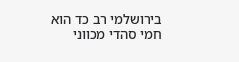בירושלמי רב כד הוא חמי סהדי מכווני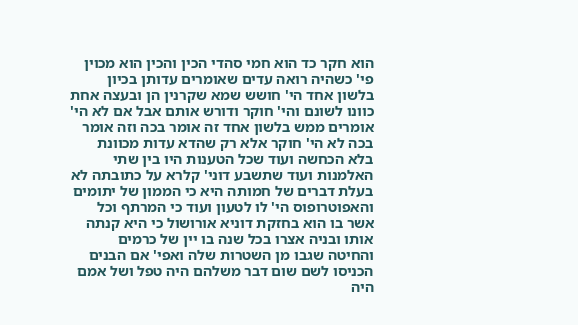הוא חקר כד הוא חמי סהדי הכין והכין הוא מכוין פי' כשהיה רואה עדים שאומרים עדותן בכיון בלשון אחד הי' חושש שמא שקרנין הן ובעצה אחת כוונו לשונם והי' חוקר ודורש אותם אבל אם לא הי' אומרים ממש בלשון אחד זה אומר בכה וזה אומר בכה לא הי' חוקר אלא רק שהדא עדות מכוונת בלא הכחשה ועוד שכל הטענות היו בין שתי האלמנות ועוד שתשבע דוני' קלרא על כתובתה לא בעלת דברים של חמותה היא כי הממון של יתומים והאפוטרופוס הי' לו לטעון ועוד כי המרתף וכל אשר בו הוא בחזקת דוניא אורושול כי היא קנתה אותו ובניה אצרו בכל שנה בו יין של כרמים והחיטה שגבו מן השטרות שלה ואפי' אם הבנים הכניסו לשם שום דבר משלהם היה טפל ושל אמם היה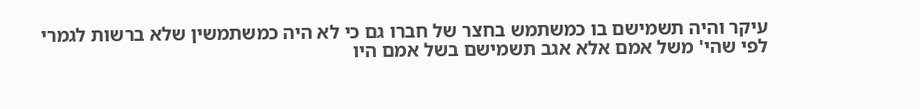עיקר והיה תשמישם בו כמשתמש בחצר של חברו גם כי לא היה כמשתמשין שלא ברשות לגמרי לפי שהי' משל אמם אלא אגב תשמישם בשל אמם היו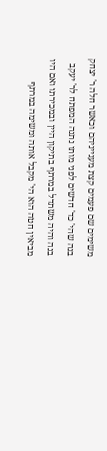משימים שם פעמים קצת מענייניהם וכאשר חלה ר' יצחק בנה שהי' כד' חדשים לפני מותו נתנה המפתח לר' יעקב בנה והיה משתדל במרתף בתיקון היין ובמכירתו ואם היו מביאין חטה הוא הי' מקבל אותה ומשימה במרתף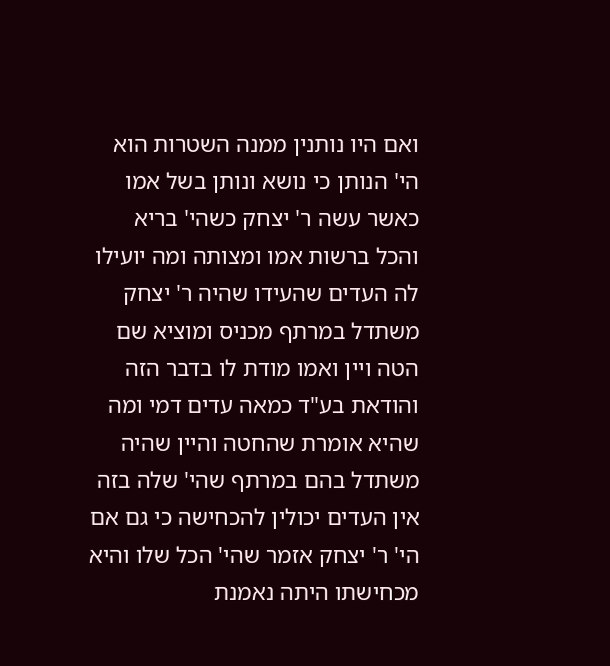ואם היו נותנין ממנה השטרות הוא הי' הנותן כי נושא ונותן בשל אמו כאשר עשה ר' יצחק כשהי' בריא והכל ברשות אמו ומצותה ומה יועילו לה העדים שהעידו שהיה ר' יצחק משתדל במרתף מכניס ומוציא שם הטה ויין ואמו מודת לו בדבר הזה והודאת בע"ד כמאה עדים דמי ומה שהיא אומרת שהחטה והיין שהיה משתדל בהם במרתף שהי' שלה בזה אין העדים יכולין להכחישה כי גם אם הי' ר' יצחק אזמר שהי' הכל שלו והיא מכחישתו היתה נאמנת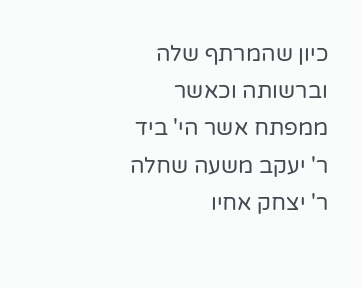כיון שהמרתף שלה וברשותה וכאשר ממפתח אשר הי' ביד ר' יעקב משעה שחלה ר' יצחק אחיו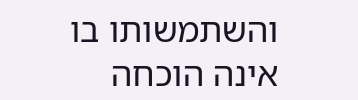והשתמשותו בו אינה הוכחה